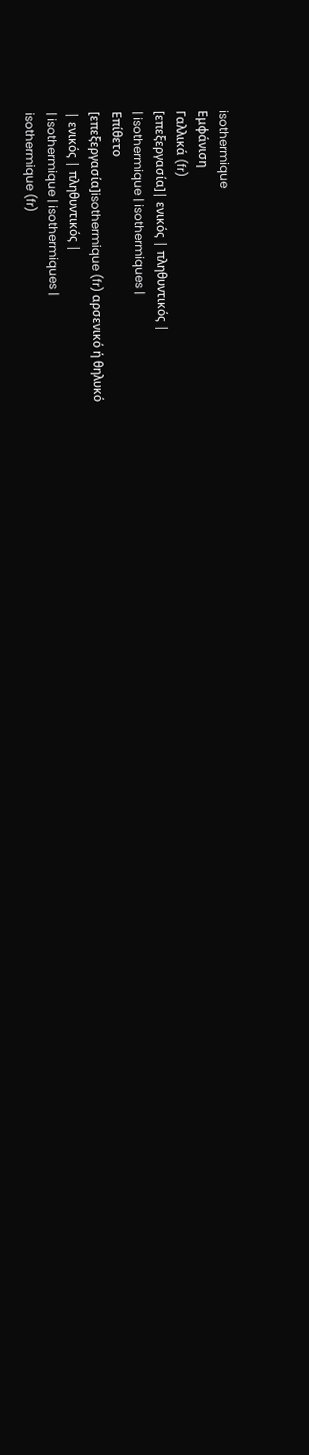isothermique
Εμφάνιση
Γαλλικά (fr)
[επεξεργασία]| ενικός | πληθυντικός |
| isothermique | isothermiques |
Επίθετο
[επεξεργασία]isothermique (fr) αρσενικό ή θηλυκό
| ενικός | πληθυντικός |
| isothermique | isothermiques |
isothermique (fr)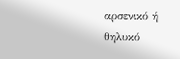αρσενικό ή θηλυκό